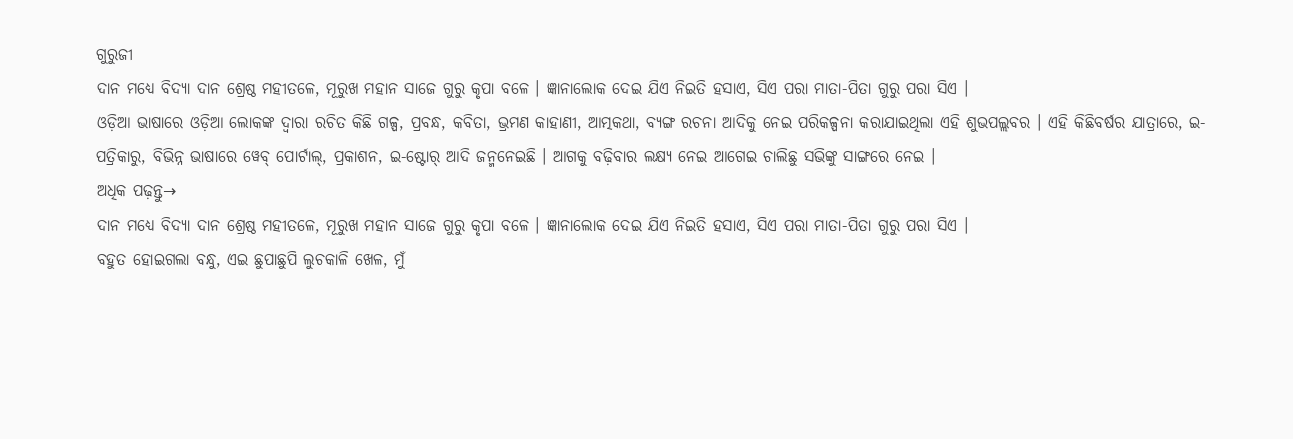ଗୁରୁଜୀ
ଦାନ ମଧ୍ୟେ ବିଦ୍ୟା ଦାନ ଶ୍ରେଷ୍ଠ ମହୀତଳେ, ମୂରୁଖ ମହାନ ସାଜେ ଗୁରୁ କୃପା ବଳେ । ଜ୍ଞାନାଲୋକ ଦେଇ ଯିଏ ନିଇତି ହସାଏ, ସିଏ ପରା ମାତା-ପିତା ଗୁରୁ ପରା ସିଏ ।
ଓଡ଼ିଆ ଭାଷାରେ ଓଡ଼ିଆ ଲୋକଙ୍କ ଦ୍ୱାରା ରଚିତ କିଛି ଗଳ୍ପ, ପ୍ରବନ୍ଧ, କବିତା, ଭ୍ରମଣ କାହାଣୀ, ଆତ୍ମକଥା, ବ୍ୟଙ୍ଗ ରଚନା ଆଦିକୁ ନେଇ ପରିକଳ୍ପନା କରାଯାଇଥିଲା ଏହି ଶୁଭପଲ୍ଲବର । ଏହି କିଛିବର୍ଷର ଯାତ୍ରାରେ, ଇ-ପତ୍ରିକାରୁ, ବିଭିନ୍ନ ଭାଷାରେ ୱେବ୍ ପୋର୍ଟାଲ୍, ପ୍ରକାଶନ, ଇ-ଷ୍ଟୋର୍ ଆଦି ଜନ୍ମନେଇଛି । ଆଗକୁ ବଢ଼ିବାର ଲକ୍ଷ୍ୟ ନେଇ ଆଗେଇ ଚାଲିଛୁ ସଭିଙ୍କୁ ସାଙ୍ଗରେ ନେଇ ।
ଅଧିକ ପଢ଼ନ୍ତୁ→
ଦାନ ମଧ୍ୟେ ବିଦ୍ୟା ଦାନ ଶ୍ରେଷ୍ଠ ମହୀତଳେ, ମୂରୁଖ ମହାନ ସାଜେ ଗୁରୁ କୃପା ବଳେ । ଜ୍ଞାନାଲୋକ ଦେଇ ଯିଏ ନିଇତି ହସାଏ, ସିଏ ପରା ମାତା-ପିତା ଗୁରୁ ପରା ସିଏ ।
ବହୁତ ହୋଇଗଲା ବନ୍ଧୁ, ଏଇ ଛୁପାଛୁପି ଲୁଚକାଳି ଖେଳ, ମୁଁ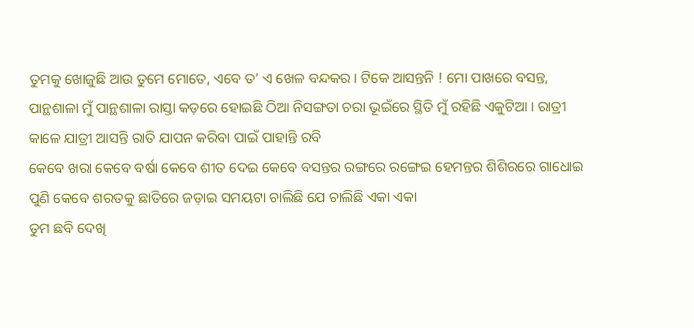ତୁମକୁ ଖୋଜୁଛି ଆଉ ତୁମେ ମୋତେ, ଏବେ ତ’ ଏ ଖେଳ ବନ୍ଦକର । ଟିକେ ଆସନ୍ତନି ! ମୋ ପାଖରେ ବସନ୍ତ,
ପାନ୍ଥଶାଳା ମୁଁ ପାନ୍ଥଶାଳା ରାସ୍ତା କଡ଼ରେ ହୋଇଛି ଠିଆ ନିସଙ୍ଗତା ଚରା ଭୂଇଁରେ ସ୍ଥିତି ମୁଁ ରହିଛି ଏକୁଟିଆ । ରାତ୍ରୀ କାଳେ ଯାତ୍ରୀ ଆସନ୍ତି ରାତି ଯାପନ କରିବା ପାଇଁ ପାହାନ୍ତି ରବି
କେବେ ଖରା କେବେ ବର୍ଷା କେବେ ଶୀତ ଦେଇ କେବେ ବସନ୍ତର ରଙ୍ଗରେ ରଙ୍ଗେଇ ହେମନ୍ତର ଶିଶିରରେ ଗାଧୋଇ ପୁଣି କେବେ ଶରତକୁ ଛାତିରେ ଜଡ଼ାଇ ସମୟଟା ଚାଲିଛି ଯେ ଚାଲିଛି ଏକା ଏକା
ତୁମ ଛବି ଦେଖି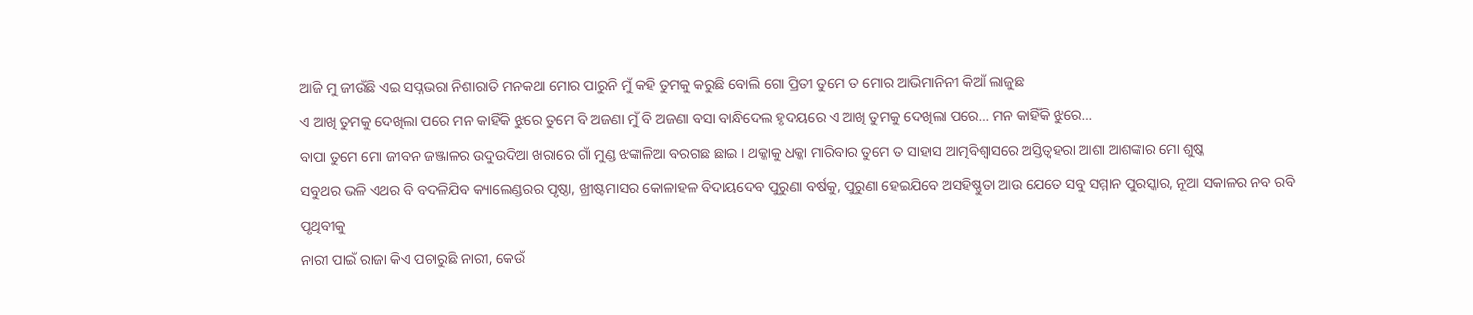ଆଜି ମୁ ଜୀଉଁଛି ଏଇ ସପ୍ନଭରା ନିଶାରାତି ମନକଥା ମୋର ପାରୁନି ମୁଁ କହି ତୁମକୁ କରୁଛି ବୋଲି ଗୋ ପ୍ରିତୀ ତୁମେ ତ ମୋର ଆଭିମାନିନୀ କିଆଁ ଲାଜୁଛ
ଏ ଆଖି ତୁମକୁ ଦେଖିଲା ପରେ ମନ କାହିଁକି ଝୁରେ ତୁମେ ବି ଅଜଣା ମୁଁ ବି ଅଜଣା ବସା ବାନ୍ଧିଦେଲ ହୃଦୟରେ ଏ ଆଖି ତୁମକୁ ଦେଖିଲା ପରେ… ମନ କାହିଁକି ଝୁରେ…
ବାପା ତୁମେ ମୋ ଜୀବନ ଜଞ୍ଜାଳର ଉଦୁଉଦିଆ ଖରାରେ ଗାଁ ମୁଣ୍ଡ ଝଙ୍କାଳିଆ ବରଗଛ ଛାଇ । ଥକ୍କାକୁ ଧକ୍କା ମାରିବାର ତୁମେ ତ ସାହାସ ଆତ୍ମବିଶ୍ୱାସରେ ଅସ୍ତିତ୍ଵହରା ଆଶା ଆଶଙ୍କାର ମୋ ଶୁଷ୍କ
ସବୁଥର ଭଳି ଏଥର ବି ବଦଳିଯିବ କ୍ୟାଲେଣ୍ଡରର ପୃଷ୍ଠା, ଖ୍ରୀଷ୍ଟମାସର କୋଳାହଳ ବିଦାୟଦେବ ପୁରୁଣା ବର୍ଷକୁ, ପୁରୁଣା ହେଇଯିବେ ଅସହିଷ୍ଣୁତା ଆଉ ଯେତେ ସବୁ ସମ୍ମାନ ପୁରସ୍କାର, ନୂଆ ସକାଳର ନବ ରବି ପୃଥିବୀକୁ
ନାରୀ ପାଇଁ ରାଜା କିଏ ପଚାରୁଛି ନାରୀ, କେଉଁ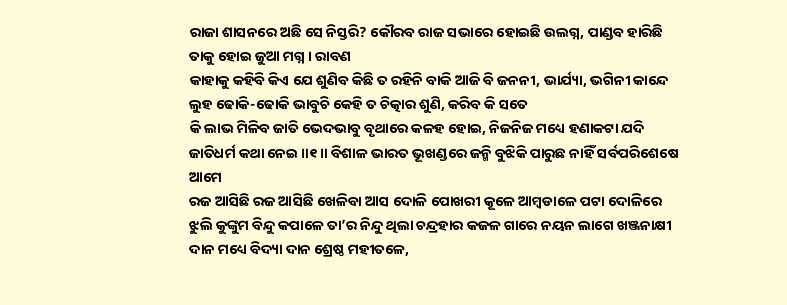ରାଜା ଶାସନରେ ଅଛି ସେ ନିସ୍ତରି? କୌରବ ରାଜ ସଭାରେ ହୋଇଛି ଉଲଗ୍ନ, ପାଣ୍ଡବ ହାରିଛି ତାକୁ ହୋଇ ଜୁଆ ମଗ୍ନ । ରାବଣ
କାହାକୁ କହିବି କିଏ ଯେ ଶୁଣିବ କିଛି ତ ରହିନି ବାକି ଆଜି ବି ଜନନୀ, ଭାର୍ଯ୍ୟା, ଭଗିନୀ କାନ୍ଦେ ଲୁହ ଢୋକି-ଢୋକି ଭାବୁଚି କେହି ତ ଚିତ୍କାର ଶୁଣି, କରିବ କି ସତେ
କି ଲାଭ ମିଳିବ ଜାତି ଭେଦଭାବୁ ବୃଥାରେ କଳହ ହୋଇ, ନିଜନିଜ ମଧ୍ୟେ ହଣାକଟା ଯଦି ଜାତିଧର୍ମ କଥା ନେଇ ॥୧॥ ବିଶାଳ ଭାରତ ଭୂଖଣ୍ଡରେ ଜନ୍ମି ବୁଝିକି ପାରୁଛ ନାହିଁ ସର୍ବପରିଶେଷେ ଆମେ
ରଜ ଆସିଛି ରଜ ଆସିଛି ଖେଳିବା ଆସ ଦୋଳି ପୋଖରୀ କୂଳେ ଆମ୍ବଡାଳେ ପଟା ଦୋଳିରେ ଝୁଲି କୁଙ୍କୁମ ବିନ୍ଦୁ କପାଳେ ତା’ର ନିନ୍ଦୁ ଥିଲା ଚନ୍ଦ୍ରହାର କଜଳ ଗାରେ ନୟନ ଲାଗେ ଖଞ୍ଜନାକ୍ଷୀ
ଦାନ ମଧ୍ୟେ ବିଦ୍ୟା ଦାନ ଶ୍ରେଷ୍ଠ ମହୀତଳେ,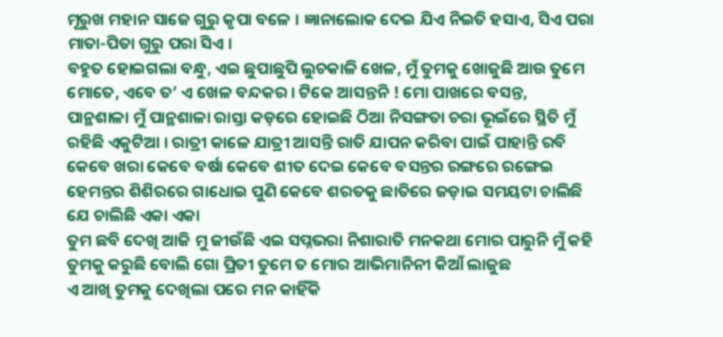ମୂରୁଖ ମହାନ ସାଜେ ଗୁରୁ କୃପା ବଳେ । ଜ୍ଞାନାଲୋକ ଦେଇ ଯିଏ ନିଇତି ହସାଏ, ସିଏ ପରା ମାତା-ପିତା ଗୁରୁ ପରା ସିଏ ।
ବହୁତ ହୋଇଗଲା ବନ୍ଧୁ, ଏଇ ଛୁପାଛୁପି ଲୁଚକାଳି ଖେଳ, ମୁଁ ତୁମକୁ ଖୋଜୁଛି ଆଉ ତୁମେ ମୋତେ, ଏବେ ତ’ ଏ ଖେଳ ବନ୍ଦକର । ଟିକେ ଆସନ୍ତନି ! ମୋ ପାଖରେ ବସନ୍ତ,
ପାନ୍ଥଶାଳା ମୁଁ ପାନ୍ଥଶାଳା ରାସ୍ତା କଡ଼ରେ ହୋଇଛି ଠିଆ ନିସଙ୍ଗତା ଚରା ଭୂଇଁରେ ସ୍ଥିତି ମୁଁ ରହିଛି ଏକୁଟିଆ । ରାତ୍ରୀ କାଳେ ଯାତ୍ରୀ ଆସନ୍ତି ରାତି ଯାପନ କରିବା ପାଇଁ ପାହାନ୍ତି ରବି
କେବେ ଖରା କେବେ ବର୍ଷା କେବେ ଶୀତ ଦେଇ କେବେ ବସନ୍ତର ରଙ୍ଗରେ ରଙ୍ଗେଇ ହେମନ୍ତର ଶିଶିରରେ ଗାଧୋଇ ପୁଣି କେବେ ଶରତକୁ ଛାତିରେ ଜଡ଼ାଇ ସମୟଟା ଚାଲିଛି ଯେ ଚାଲିଛି ଏକା ଏକା
ତୁମ ଛବି ଦେଖି ଆଜି ମୁ ଜୀଉଁଛି ଏଇ ସପ୍ନଭରା ନିଶାରାତି ମନକଥା ମୋର ପାରୁନି ମୁଁ କହି ତୁମକୁ କରୁଛି ବୋଲି ଗୋ ପ୍ରିତୀ ତୁମେ ତ ମୋର ଆଭିମାନିନୀ କିଆଁ ଲାଜୁଛ
ଏ ଆଖି ତୁମକୁ ଦେଖିଲା ପରେ ମନ କାହିଁକି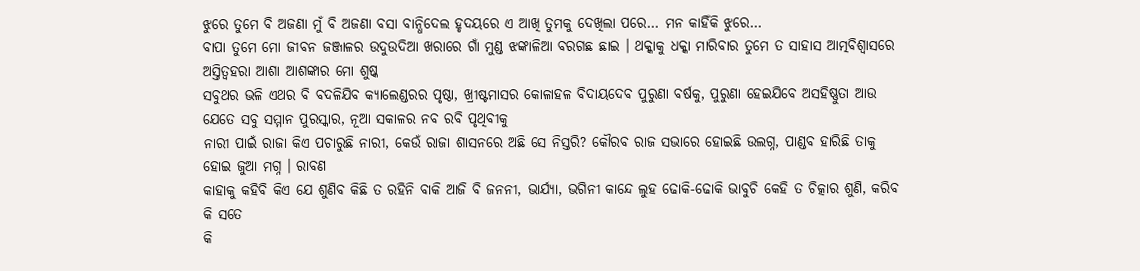ଝୁରେ ତୁମେ ବି ଅଜଣା ମୁଁ ବି ଅଜଣା ବସା ବାନ୍ଧିଦେଲ ହୃଦୟରେ ଏ ଆଖି ତୁମକୁ ଦେଖିଲା ପରେ… ମନ କାହିଁକି ଝୁରେ…
ବାପା ତୁମେ ମୋ ଜୀବନ ଜଞ୍ଜାଳର ଉଦୁଉଦିଆ ଖରାରେ ଗାଁ ମୁଣ୍ଡ ଝଙ୍କାଳିଆ ବରଗଛ ଛାଇ । ଥକ୍କାକୁ ଧକ୍କା ମାରିବାର ତୁମେ ତ ସାହାସ ଆତ୍ମବିଶ୍ୱାସରେ ଅସ୍ତିତ୍ଵହରା ଆଶା ଆଶଙ୍କାର ମୋ ଶୁଷ୍କ
ସବୁଥର ଭଳି ଏଥର ବି ବଦଳିଯିବ କ୍ୟାଲେଣ୍ଡରର ପୃଷ୍ଠା, ଖ୍ରୀଷ୍ଟମାସର କୋଳାହଳ ବିଦାୟଦେବ ପୁରୁଣା ବର୍ଷକୁ, ପୁରୁଣା ହେଇଯିବେ ଅସହିଷ୍ଣୁତା ଆଉ ଯେତେ ସବୁ ସମ୍ମାନ ପୁରସ୍କାର, ନୂଆ ସକାଳର ନବ ରବି ପୃଥିବୀକୁ
ନାରୀ ପାଇଁ ରାଜା କିଏ ପଚାରୁଛି ନାରୀ, କେଉଁ ରାଜା ଶାସନରେ ଅଛି ସେ ନିସ୍ତରି? କୌରବ ରାଜ ସଭାରେ ହୋଇଛି ଉଲଗ୍ନ, ପାଣ୍ଡବ ହାରିଛି ତାକୁ ହୋଇ ଜୁଆ ମଗ୍ନ । ରାବଣ
କାହାକୁ କହିବି କିଏ ଯେ ଶୁଣିବ କିଛି ତ ରହିନି ବାକି ଆଜି ବି ଜନନୀ, ଭାର୍ଯ୍ୟା, ଭଗିନୀ କାନ୍ଦେ ଲୁହ ଢୋକି-ଢୋକି ଭାବୁଚି କେହି ତ ଚିତ୍କାର ଶୁଣି, କରିବ କି ସତେ
କି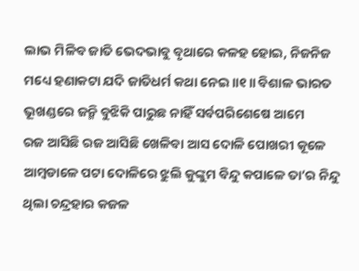ଲାଭ ମିଳିବ ଜାତି ଭେଦଭାବୁ ବୃଥାରେ କଳହ ହୋଇ, ନିଜନିଜ ମଧ୍ୟେ ହଣାକଟା ଯଦି ଜାତିଧର୍ମ କଥା ନେଇ ॥୧॥ ବିଶାଳ ଭାରତ ଭୂଖଣ୍ଡରେ ଜନ୍ମି ବୁଝିକି ପାରୁଛ ନାହିଁ ସର୍ବପରିଶେଷେ ଆମେ
ରଜ ଆସିଛି ରଜ ଆସିଛି ଖେଳିବା ଆସ ଦୋଳି ପୋଖରୀ କୂଳେ ଆମ୍ବଡାଳେ ପଟା ଦୋଳିରେ ଝୁଲି କୁଙ୍କୁମ ବିନ୍ଦୁ କପାଳେ ତା’ର ନିନ୍ଦୁ ଥିଲା ଚନ୍ଦ୍ରହାର କଜଳ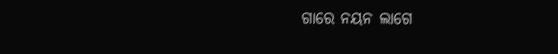ଗାରେ ନୟନ ଲାଗେ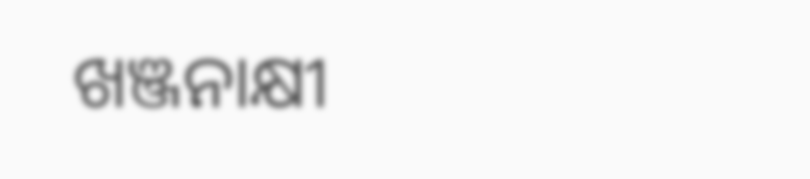ଖଞ୍ଜନାକ୍ଷୀ